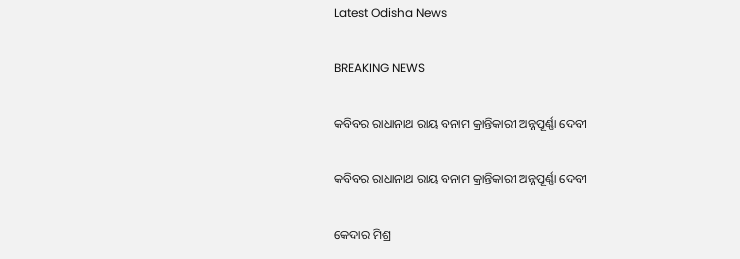Latest Odisha News

BREAKING NEWS

କବିବର ରାଧାନାଥ ରାୟ ବନାମ କ୍ରାନ୍ତିକାରୀ ଅନ୍ନପୂର୍ଣ୍ଣା ଦେବୀ

କବିବର ରାଧାନାଥ ରାୟ ବନାମ କ୍ରାନ୍ତିକାରୀ ଅନ୍ନପୂର୍ଣ୍ଣା ଦେବୀ

କେଦାର ମିଶ୍ର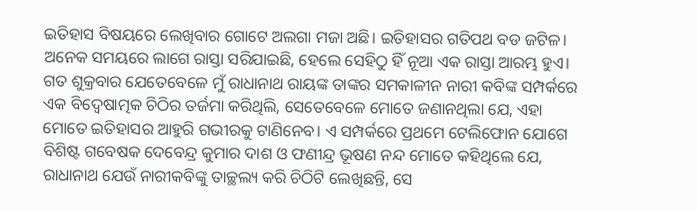ଇତିହାସ ବିଷୟରେ ଲେଖିବାର ଗୋଟେ ଅଲଗା ମଜା ଅଛି। ଇତିହାସର ଗତିପଥ ବଡ ଜଟିଳ। ଅନେକ ସମୟରେ ଲାଗେ ରାସ୍ତା ସରିଯାଇଛି, ହେଲେ ସେହିଠୁ ହିଁ ନୂଆ ଏକ ରାସ୍ତା ଆରମ୍ଭ ହୁଏ। ଗତ ଶୁକ୍ରବାର ଯେତେବେଳେ ମୁଁ ରାଧାନାଥ ରାୟଙ୍କ ତାଙ୍କର ସମକାଳୀନ ନାରୀ କବିଙ୍କ ସମ୍ପର୍କରେ ଏକ ବିଦ୍ଵେଷାତ୍ମକ ଚିଠିର ତର୍ଜମା କରିଥିଲି, ସେତେବେଳେ ମୋତେ ଜଣାନଥିଲା ଯେ, ଏହା ମୋତେ ଇତିହାସର ଆହୁରି ଗଭୀରକୁ ଟାଣିନେବ। ଏ ସମ୍ପର୍କରେ ପ୍ରଥମେ ଟେଲିଫୋନ ଯୋଗେ ବିଶିଷ୍ଟ ଗବେଷକ ଦେବେନ୍ଦ୍ର କୁମାର ଦାଶ ଓ ଫଣୀନ୍ଦ୍ର ଭୂଷଣ ନନ୍ଦ ମୋତେ କହିଥିଲେ ଯେ, ରାଧାନାଥ ଯେଉଁ ନାରୀକବିଙ୍କୁ ତାଚ୍ଛଲ୍ୟ କରି ଚିଠିଟି ଲେଖିଛନ୍ତି, ସେ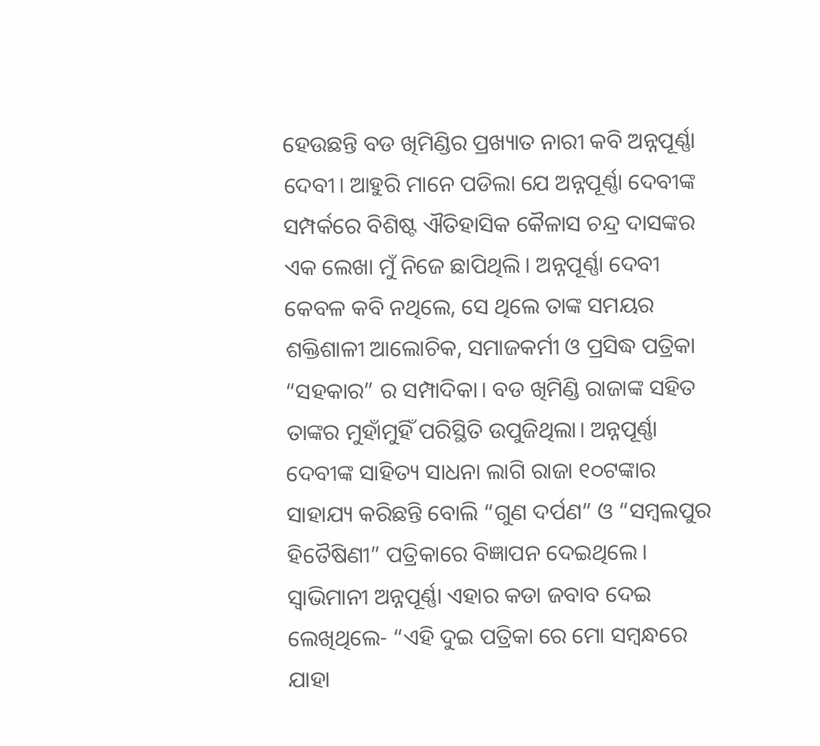ହେଉଛନ୍ତି ବଡ ଖିମିଣ୍ଡିର ପ୍ରଖ୍ୟାତ ନାରୀ କବି ଅନ୍ନପୂର୍ଣ୍ଣା ଦେବୀ। ଆହୁରି ମାନେ ପଡିଲା ଯେ ଅନ୍ନପୂର୍ଣ୍ଣା ଦେବୀଙ୍କ ସମ୍ପର୍କରେ ବିଶିଷ୍ଟ ଐତିହାସିକ କୈଳାସ ଚନ୍ଦ୍ର ଦାସଙ୍କର ଏକ ଲେଖା ମୁଁ ନିଜେ ଛାପିଥିଲି। ଅନ୍ନପୂର୍ଣ୍ଣା ଦେବୀ କେବଳ କବି ନଥିଲେ, ସେ ଥିଲେ ତାଙ୍କ ସମୟର ଶକ୍ତିଶାଳୀ ଆଲୋଚିକ, ସମାଜକର୍ମୀ ଓ ପ୍ରସିଦ୍ଧ ପତ୍ରିକା “ସହକାର” ର ସମ୍ପାଦିକା। ବଡ ଖିମିଣ୍ଡି ରାଜାଙ୍କ ସହିତ ତାଙ୍କର ମୁହାଁମୁହିଁ ପରିସ୍ଥିତି ଉପୁଜିଥିଲା। ଅନ୍ନପୂର୍ଣ୍ଣା ଦେବୀଙ୍କ ସାହିତ୍ୟ ସାଧନା ଲାଗି ରାଜା ୧୦ଟଙ୍କାର ସାହାଯ୍ୟ କରିଛନ୍ତି ବୋଲି “ଗୁଣ ଦର୍ପଣ” ଓ “ସମ୍ବଲପୁର ହିତୈଷିଣୀ” ପତ୍ରିକାରେ ବିଜ୍ଞାପନ ଦେଇଥିଲେ। ସ୍ବାଭିମାନୀ ଅନ୍ନପୂର୍ଣ୍ଣା ଏହାର କଡା ଜବାବ ଦେଇ ଲେଖିଥିଲେ- “ଏହି ଦୁଇ ପତ୍ରିକା ରେ ମୋ ସମ୍ବନ୍ଧରେ ଯାହା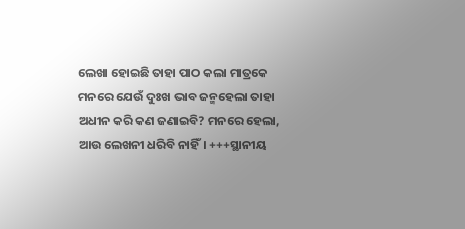ଲେଖା ହୋଇଛି ତାହା ପାଠ କଲା ମାତ୍ରକେ ମନରେ ଯେଉଁ ଦୁଃଖ ଭାବ ଜନ୍ମହେଲା ତାହା ଅଧୀନ କରି କଣ ଜଣାଇବି? ମନରେ ହେଲା, ଆଉ ଲେଖନୀ ଧରିବି ନାହିଁ। +++ସ୍ଥାନୀୟ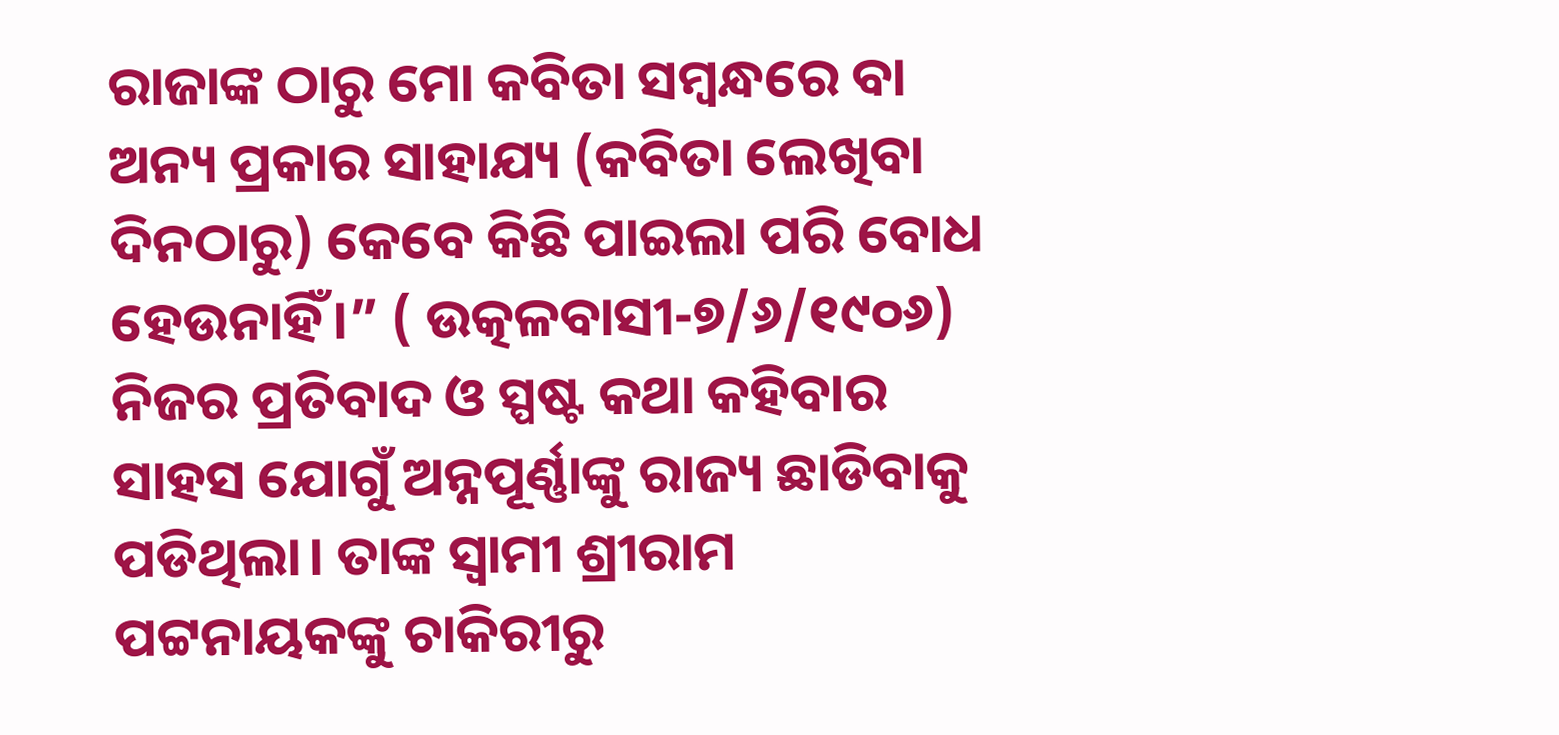ରାଜାଙ୍କ ଠାରୁ ମୋ କବିତା ସମ୍ବନ୍ଧରେ ବା ଅନ୍ୟ ପ୍ରକାର ସାହାଯ୍ୟ (କବିତା ଲେଖିବା ଦିନଠାରୁ) କେବେ କିଛି ପାଇଲା ପରି ବୋଧ ହେଉନାହିଁ।” ( ଉତ୍କଳବାସୀ-୭/୬/୧୯୦୬)
ନିଜର ପ୍ରତିବାଦ ଓ ସ୍ପଷ୍ଟ କଥା କହିବାର ସାହସ ଯୋଗୁଁ ଅନ୍ନପୂର୍ଣ୍ଣାଙ୍କୁ ରାଜ୍ୟ ଛାଡିବାକୁ ପଡିଥିଲା। ତାଙ୍କ ସ୍ଵାମୀ ଶ୍ରୀରାମ ପଟ୍ଟନାୟକଙ୍କୁ ଚାକିରୀରୁ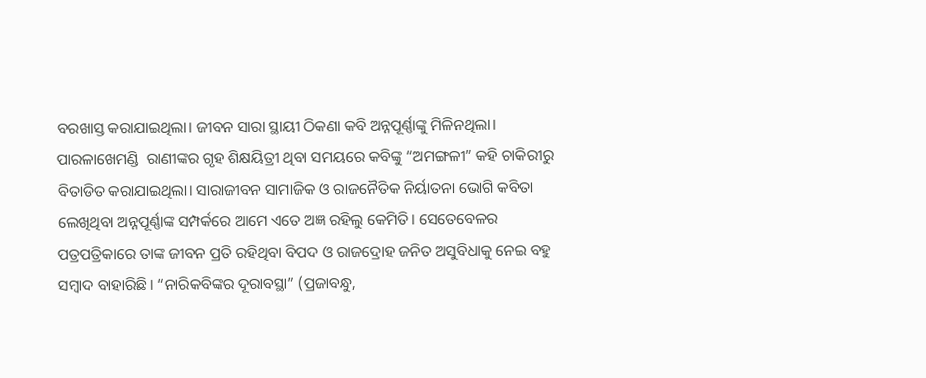ବରଖାସ୍ତ କରାଯାଇଥିଲା। ଜୀବନ ସାରା ସ୍ଥାୟୀ ଠିକଣା କବି ଅନ୍ନପୂର୍ଣ୍ଣାଙ୍କୁ ମିଳିନଥିଲା। ପାରଳାଖେମଣ୍ଡି  ରାଣୀଙ୍କର ଗୃହ ଶିକ୍ଷୟିତ୍ରୀ ଥିବା ସମୟରେ କବିଙ୍କୁ “ଅମଙ୍ଗଳୀ” କହି ଚାକିରୀରୁ ବିତାଡିତ କରାଯାଇଥିଲା। ସାରାଜୀବନ ସାମାଜିକ ଓ ରାଜନୈତିକ ନିର୍ୟାତନା ଭୋଗି କବିତା ଲେଖିଥିବା ଅନ୍ନପୂର୍ଣ୍ଣାଙ୍କ ସମ୍ପର୍କରେ ଆମେ ଏତେ ଅଜ୍ଞ ରହିଲୁ କେମିତି। ସେତେବେଳର ପତ୍ରପତ୍ରିକାରେ ତାଙ୍କ ଜୀବନ ପ୍ରତି ରହିଥିବା ବିପଦ ଓ ରାଜଦ୍ରୋହ ଜନିତ ଅସୁବିଧାକୁ ନେଇ ବହୁ ସମ୍ବାଦ ବାହାରିଛି। “ନାରିକବିଙ୍କର ଦୂରାବସ୍ଥା” (ପ୍ରଜାବନ୍ଧୁ,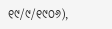୧୯/୯/୧୯୦୬),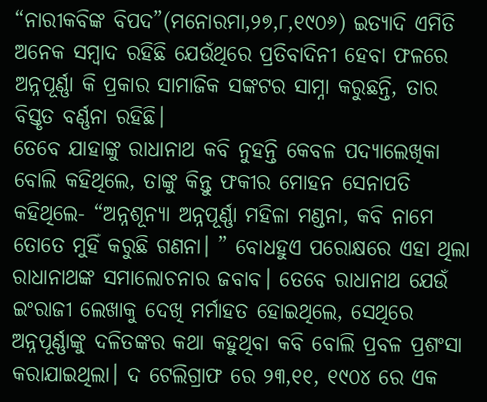“ନାରୀକବିଙ୍କ ବିପଦ”(ମନୋରମା,୨୭,୮,୧୯୦୬) ଇତ୍ୟାଦି ଏମିତି ଅନେକ ସମ୍ବାଦ ରହିଛି ଯେଉଁଥିରେ ପ୍ରତିବାଦିନୀ ହେବା ଫଳରେ ଅନ୍ନପୂର୍ଣ୍ଣା କି ପ୍ରକାର ସାମାଜିକ ସଙ୍କଟର ସାମ୍ନା କରୁଛନ୍ତି, ତାର ବିସ୍ତୃତ ବର୍ଣ୍ଣନା ରହିଛି।
ତେବେ ଯାହାଙ୍କୁ ରାଧାନାଥ କବି ନୁହନ୍ତି କେବଳ ପଦ୍ୟାଲେଖିକା ବୋଲି କହିଥିଲେ, ତାଙ୍କୁ କିନ୍ତୁ ଫକୀର ମୋହନ ସେନାପତି କହିଥିଲେ- “ଅନ୍ନଶୂନ୍ୟା ଅନ୍ନପୂର୍ଣ୍ଣା ମହିଳା ମଣ୍ଡନା, କବି ନାମେ ତୋତେ ମୁହିଁ କରୁଛି ଗଣନା। ” ବୋଧହୁଏ ପରୋକ୍ଷରେ ଏହା ଥିଲା ରାଧାନାଥଙ୍କ ସମାଲୋଚନାର ଜବାବ। ତେବେ ରାଧାନାଥ ଯେଉଁ ଇଂରାଜୀ ଲେଖାକୁ ଦେଖି ମର୍ମାହତ ହୋଇଥିଲେ, ସେଥିରେ ଅନ୍ନପୂର୍ଣ୍ଣାଙ୍କୁ ଦଳିତଙ୍କର କଥା କହୁଥିବା କବି ବୋଲି ପ୍ରବଳ ପ୍ରଶଂସା କରାଯାଇଥିଲା। ଦ ଟେଲିଗ୍ରାଫ ରେ ୨୩,୧୧, ୧୯୦୪ ରେ ଏକ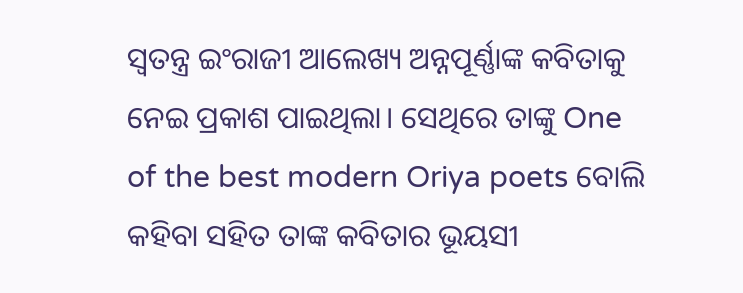ସ୍ଵତନ୍ତ୍ର ଇଂରାଜୀ ଆଲେଖ୍ୟ ଅନ୍ନପୂର୍ଣ୍ଣାଙ୍କ କବିତାକୁ ନେଇ ପ୍ରକାଶ ପାଇଥିଲା। ସେଥିରେ ତାଙ୍କୁ One of the best modern Oriya poets ବୋଲି କହିବା ସହିତ ତାଙ୍କ କବିତାର ଭୂୟସୀ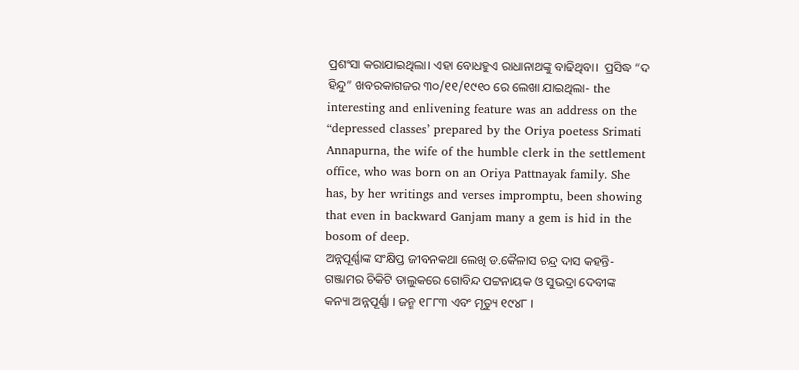ପ୍ରଶଂସା କରାଯାଇଥିଲା। ଏହା ବୋଧହୁଏ ରାଧାନାଥଙ୍କୁ ବାଢିଥିବା।  ପ୍ରସିଦ୍ଧ “ଦ ହିନ୍ଦୁ” ଖବରକାଗଜର ୩୦/୧୧/୧୯୧୦ ରେ ଲେଖା ଯାଇଥିଲା- the interesting and enlivening feature was an address on the “depressed classes’ prepared by the Oriya poetess Srimati Annapurna, the wife of the humble clerk in the settlement office, who was born on an Oriya Pattnayak family. She has, by her writings and verses impromptu, been showing that even in backward Ganjam many a gem is hid in the bosom of deep.
ଅନ୍ନପୂର୍ଣ୍ଣାଙ୍କ ସଂକ୍ଷିପ୍ତ ଜୀବନକଥା ଲେଖି ଡ.କୈଳାସ ଚନ୍ଦ୍ର ଦାସ କହନ୍ତି-  ଗଞ୍ଜାମର ଚିକିଟି ତାଲୁକରେ ଗୋବିନ୍ଦ ପଟ୍ଟନାୟକ ଓ ସୁଭଦ୍ରା ଦେବୀଙ୍କ କନ୍ୟା ଅନ୍ନପୂର୍ଣ୍ଣା । ଜନ୍ମ ୧୮୮୩ ଏବଂ ମୃତ୍ୟୁ ୧୯୪୮ ।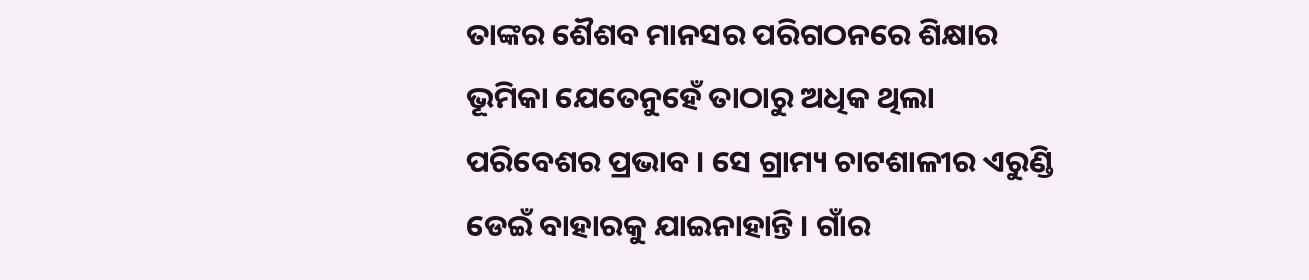ତାଙ୍କର ଶୈଶବ ମାନସର ପରିଗଠନରେ ଶିକ୍ଷାର ଭୂମିକା ଯେତେନୁହେଁ ତାଠାରୁ ଅଧିକ ଥିଲା ପରିବେଶର ପ୍ରଭାବ । ସେ ଗ୍ରାମ୍ୟ ଚାଟଶାଳୀର ଏରୁଣ୍ଡି ଡେଇଁ ବାହାରକୁ ଯାଇନାହାନ୍ତି । ଗାଁର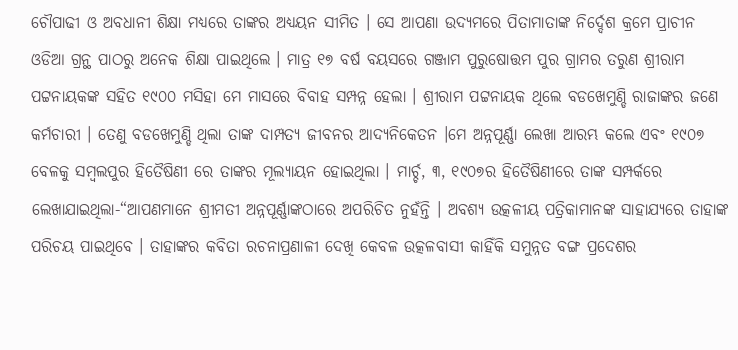ଚୌପାଢୀ ଓ ଅବଧାନୀ ଶିକ୍ଷା ମଧ୍ୟରେ ତାଙ୍କର ଅଧ୍ୟୟନ ସୀମିତ । ସେ ଆପଣା ଉଦ୍ୟମରେ ପିତାମାତାଙ୍କ ନିର୍ଦ୍ଦେଶ କ୍ରମେ ପ୍ରାଚୀନ ଓଡିଆ ଗ୍ରନ୍ଥ ପାଠରୁ ଅନେକ ଶିକ୍ଷା ପାଇଥିଲେ । ମାତ୍ର ୧୭ ବର୍ଷ ବୟସରେ ଗଞ୍ଜାମ ପୁରୁଷୋତ୍ତମ ପୁର ଗ୍ରାମର ତରୁଣ ଶ୍ରୀରାମ ପଟ୍ଟନାୟକଙ୍କ ସହିତ ୧୯୦୦ ମସିହା ମେ ମାସରେ ବିବାହ ସମ୍ପନ୍ନ ହେଲା । ଶ୍ରୀରାମ ପଟ୍ଟନାୟକ ଥିଲେ ବଡଖେମୁଣ୍ଡି ରାଜାଙ୍କର ଜଣେ କର୍ମଚାରୀ । ତେଣୁ ବଡଖେମୁଣ୍ଡି ଥିଲା ତାଙ୍କ ଦାମ୍ପତ୍ୟ ଜୀବନର ଆଦ୍ୟନିକେତନ ।ମେ ଅନ୍ନପୂର୍ଣ୍ଣା ଲେଖା ଆରମ୍ଭ କଲେ ଏବଂ ୧୯୦୭ ବେଳକୁ ସମ୍ବଲପୁର ହିତୈଷିଣୀ ରେ ତାଙ୍କର ମୂଲ୍ୟାୟନ ହୋଇଥିଲା । ମାର୍ଚ୍ଚ, ୩, ୧୯୦୭ର ହିତୈଷିଣୀରେ ତାଙ୍କ ସମ୍ପର୍କରେ ଲେଖାଯାଇଥିଲା-“ଆପଣମାନେ ଶ୍ରୀମତୀ ଅନ୍ନପୂର୍ଣ୍ଣାଙ୍କଠାରେ ଅପରିଚିତ ନୁହଁନ୍ତି । ଅବଶ୍ୟ ଉତ୍କଳୀୟ ପତ୍ରିକାମାନଙ୍କ ସାହାଯ୍ୟରେ ତାହାଙ୍କ ପରିଚୟ ପାଇଥିବେ । ତାହାଙ୍କର କବିତା ରଚନାପ୍ରଣାଳୀ ଦେଖି କେବଳ ଉତ୍କଳବାସୀ କାହିଁକି ସମୁନ୍ନତ ବଙ୍ଗ ପ୍ରଦେଶର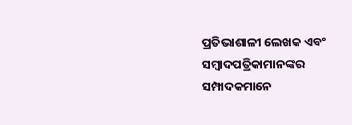ପ୍ରତିଭାଶାଳୀ ଲେଖକ ଏବଂ ସମ୍ବାଦପତ୍ରିକାମାନଙ୍କର ସମ୍ପାଦକମାନେ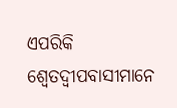ଏପରିକି ଶ୍ୱେତଦ୍ୱୀପବାସୀମାନେ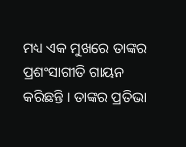ମଧ୍ୟ ଏକ ମୁଖରେ ତାଙ୍କର ପ୍ରଶଂସାଗୀତି ଗାୟନ କରିଛନ୍ତି । ତାଙ୍କର ପ୍ରତିଭା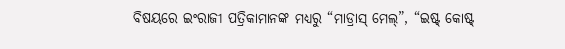ବିଷୟରେ ଇଂରାଜୀ ପତ୍ରିକାମାନଙ୍କ ମଧ୍ୟରୁ “ମାଡ୍ରାସ୍‍ ମେଲ୍‍”, “ଇଷ୍ଟ୍‍ କୋଷ୍ଟ୍‍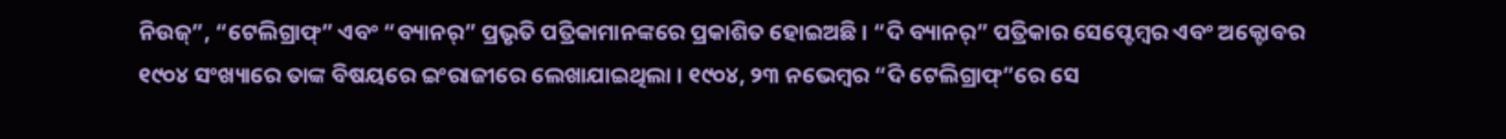ନିଉଜ୍‍”, “ଟେଲିଗ୍ରାଫ୍‍” ଏବଂ “ବ୍ୟାନର୍‍” ପ୍ରଭୃତି ପତ୍ରିକାମାନଙ୍କରେ ପ୍ରକାଶିତ ହୋଇଅଛି । “ଦି ବ୍ୟାନର୍‍” ପତ୍ରିକାର ସେପ୍ଟେମ୍ବର ଏବଂ ଅକ୍ଟୋବର ୧୯୦୪ ସଂଖ୍ୟାରେ ତାଙ୍କ ବିଷୟରେ ଇଂରାଜୀରେ ଲେଖାଯାଇଥିଲା । ୧୯୦୪, ୨୩ ନଭେମ୍ବର “ଦି ଟେଲିଗ୍ରାଫ୍‍”ରେ ସେ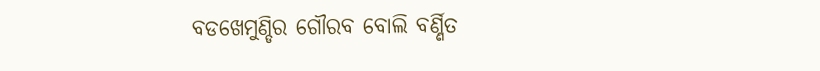ବଡଖେମୁଣ୍ଡିର ଗୌରବ ବୋଲି ବର୍ଣ୍ଣିତ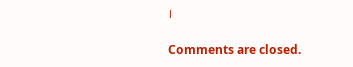।

Comments are closed.